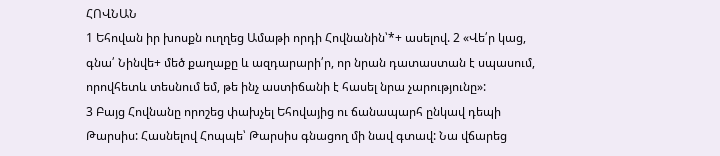ՀՈՎՆԱՆ
1 Եհովան իր խոսքն ուղղեց Ամաթի որդի Հովնանին՝*+ ասելով. 2 «Վե՛ր կաց, գնա՛ Նինվե+ մեծ քաղաքը և ազդարարի՛ր, որ նրան դատաստան է սպասում, որովհետև տեսնում եմ, թե ինչ աստիճանի է հասել նրա չարությունը»:
3 Բայց Հովնանը որոշեց փախչել Եհովայից ու ճանապարհ ընկավ դեպի Թարսիս: Հասնելով Հոպպե՝ Թարսիս գնացող մի նավ գտավ: Նա վճարեց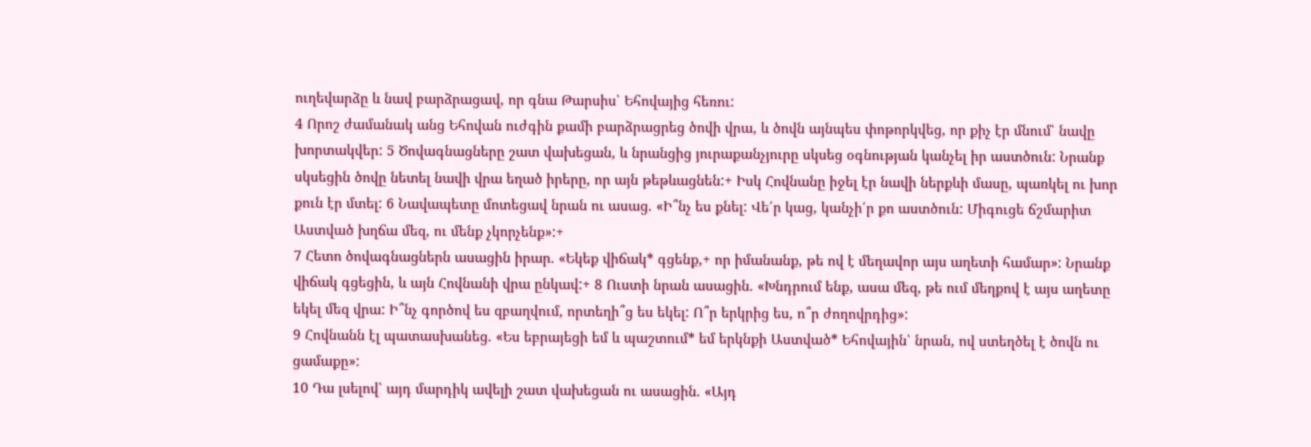ուղեվարձը և նավ բարձրացավ, որ գնա Թարսիս՝ Եհովայից հեռու:
4 Որոշ ժամանակ անց Եհովան ուժգին քամի բարձրացրեց ծովի վրա, և ծովն այնպես փոթորկվեց, որ քիչ էր մնում՝ նավը խորտակվեր: 5 Ծովագնացները շատ վախեցան, և նրանցից յուրաքանչյուրը սկսեց օգնության կանչել իր աստծուն: Նրանք սկսեցին ծովը նետել նավի վրա եղած իրերը, որ այն թեթևացնեն:+ Իսկ Հովնանը իջել էր նավի ներքևի մասը, պառկել ու խոր քուն էր մտել: 6 Նավապետը մոտեցավ նրան ու ասաց. «Ի՞նչ ես քնել: Վե՛ր կաց, կանչի՛ր քո աստծուն: Միգուցե ճշմարիտ Աստված խղճա մեզ, ու մենք չկորչենք»:+
7 Հետո ծովագնացներն ասացին իրար. «Եկեք վիճակ* գցենք,+ որ իմանանք, թե ով է մեղավոր այս աղետի համար»: Նրանք վիճակ գցեցին, և այն Հովնանի վրա ընկավ:+ 8 Ուստի նրան ասացին. «Խնդրում ենք, ասա մեզ, թե ում մեղքով է այս աղետը եկել մեզ վրա: Ի՞նչ գործով ես զբաղվում, որտեղի՞ց ես եկել: Ո՞ր երկրից ես, ո՞ր ժողովրդից»:
9 Հովնանն էլ պատասխանեց. «Ես եբրայեցի եմ և պաշտում* եմ երկնքի Աստված* Եհովային՝ նրան, ով ստեղծել է ծովն ու ցամաքը»:
10 Դա լսելով՝ այդ մարդիկ ավելի շատ վախեցան ու ասացին. «Այդ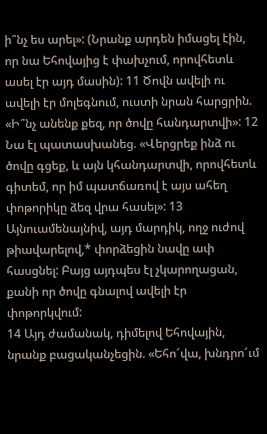ի՞նչ ես արել»: (Նրանք արդեն իմացել էին, որ նա Եհովայից է փախչում, որովհետև ասել էր այդ մասին): 11 Ծովն ավելի ու ավելի էր մոլեգնում, ուստի նրան հարցրին. «Ի՞նչ անենք քեզ, որ ծովը հանդարտվի»: 12 Նա էլ պատասխանեց. «Վերցրեք ինձ ու ծովը գցեք, և այն կհանդարտվի, որովհետև գիտեմ, որ իմ պատճառով է այս ահեղ փոթորիկը ձեզ վրա հասել»: 13 Այնուամենայնիվ, այդ մարդիկ, ողջ ուժով թիավարելով,* փորձեցին նավը ափ հասցնել: Բայց այդպես էլ չկարողացան, քանի որ ծովը գնալով ավելի էր փոթորկվում:
14 Այդ ժամանակ, դիմելով Եհովային, նրանք բացականչեցին. «Եհո՜վա, խնդրո՜ւմ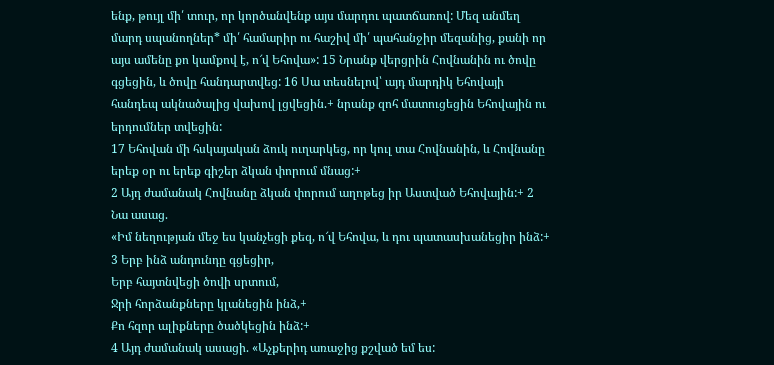ենք, թույլ մի՛ տուր, որ կործանվենք այս մարդու պատճառով: Մեզ անմեղ մարդ սպանողներ* մի՛ համարիր ու հաշիվ մի՛ պահանջիր մեզանից, քանի որ այս ամենը քո կամքով է, ո՜վ Եհովա»: 15 Նրանք վերցրին Հովնանին ու ծովը գցեցին, և ծովը հանդարտվեց: 16 Սա տեսնելով՝ այդ մարդիկ Եհովայի հանդեպ ակնածալից վախով լցվեցին.+ նրանք զոհ մատուցեցին Եհովային ու երդումներ տվեցին:
17 Եհովան մի հսկայական ձուկ ուղարկեց, որ կուլ տա Հովնանին, և Հովնանը երեք օր ու երեք գիշեր ձկան փորում մնաց:+
2 Այդ ժամանակ Հովնանը ձկան փորում աղոթեց իր Աստված Եհովային:+ 2 Նա ասաց.
«Իմ նեղության մեջ ես կանչեցի քեզ, ո՜վ Եհովա, և դու պատասխանեցիր ինձ:+
3 Երբ ինձ անդունդը գցեցիր,
Երբ հայտնվեցի ծովի սրտում,
Ջրի հորձանքները կլանեցին ինձ,+
Քո հզոր ալիքները ծածկեցին ինձ:+
4 Այդ ժամանակ ասացի. «Աչքերիդ առաջից քշված եմ ես: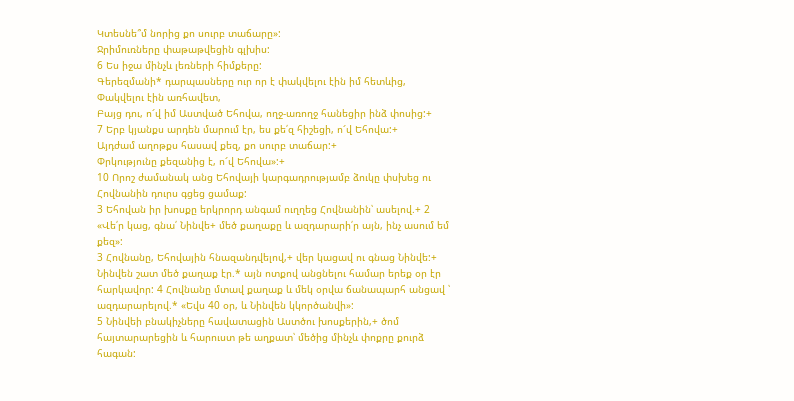Կտեսնե՞մ նորից քո սուրբ տաճարը»:
Ջրիմուռները փաթաթվեցին գլխիս:
6 Ես իջա մինչև լեռների հիմքերը:
Գերեզմանի* դարպասները ուր որ է փակվելու էին իմ հետևից,
Փակվելու էին առհավետ,
Բայց դու, ո՜վ իմ Աստված Եհովա, ողջ-առողջ հանեցիր ինձ փոսից:+
7 Երբ կյանքս արդեն մարում էր, ես քե՛զ հիշեցի, ո՜վ Եհովա:+
Այդժամ աղոթքս հասավ քեզ, քո սուրբ տաճար:+
Փրկությունը քեզանից է, ո՜վ Եհովա»:+
10 Որոշ ժամանակ անց Եհովայի կարգադրությամբ ձուկը փսխեց ու Հովնանին դուրս գցեց ցամաք:
3 Եհովան իր խոսքը երկրորդ անգամ ուղղեց Հովնանին՝ ասելով.+ 2 «Վե՛ր կաց, գնա՛ Նինվե+ մեծ քաղաքը և ազդարարի՛ր այն, ինչ ասում եմ քեզ»:
3 Հովնանը, Եհովային հնազանդվելով,+ վեր կացավ ու գնաց Նինվե:+ Նինվեն շատ մեծ քաղաք էր.* այն ոտքով անցնելու համար երեք օր էր հարկավոր: 4 Հովնանը մտավ քաղաք և մեկ օրվա ճանապարհ անցավ ՝ ազդարարելով.* «Եվս 40 օր, և Նինվեն կկործանվի»:
5 Նինվեի բնակիչները հավատացին Աստծու խոսքերին,+ ծոմ հայտարարեցին և հարուստ թե աղքատ՝ մեծից մինչև փոքրը քուրձ հագան: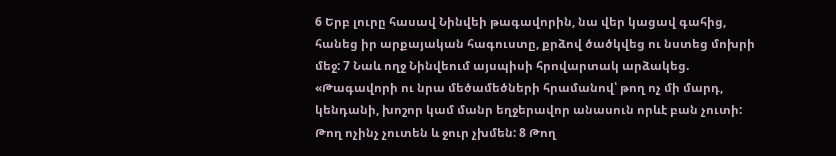6 Երբ լուրը հասավ Նինվեի թագավորին, նա վեր կացավ գահից, հանեց իր արքայական հագուստը, քրձով ծածկվեց ու նստեց մոխրի մեջ: 7 Նաև ողջ Նինվեում այսպիսի հրովարտակ արձակեց.
«Թագավորի ու նրա մեծամեծների հրամանով՝ թող ոչ մի մարդ, կենդանի, խոշոր կամ մանր եղջերավոր անասուն որևէ բան չուտի: Թող ոչինչ չուտեն և ջուր չխմեն: 8 Թող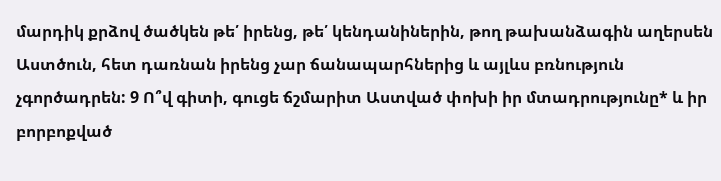մարդիկ քրձով ծածկեն թե՛ իրենց, թե՛ կենդանիներին, թող թախանձագին աղերսեն Աստծուն, հետ դառնան իրենց չար ճանապարհներից և այլևս բռնություն չգործադրեն: 9 Ո՞վ գիտի, գուցե ճշմարիտ Աստված փոխի իր մտադրությունը* և իր բորբոքված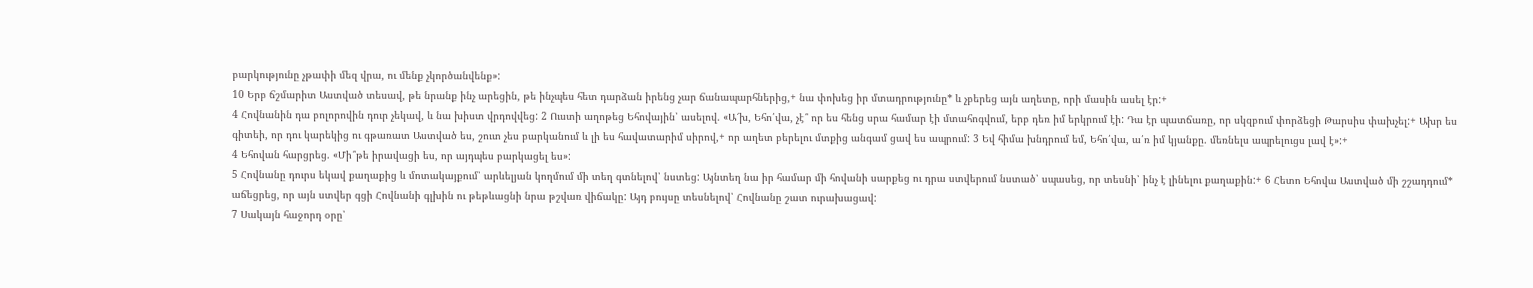բարկությունը չթափի մեզ վրա, ու մենք չկործանվենք»:
10 Երբ ճշմարիտ Աստված տեսավ, թե նրանք ինչ արեցին, թե ինչպես հետ դարձան իրենց չար ճանապարհներից,+ նա փոխեց իր մտադրությունը* և չբերեց այն աղետը, որի մասին ասել էր:+
4 Հովնանին դա բոլորովին դուր չեկավ, և նա խիստ վրդովվեց: 2 Ուստի աղոթեց Եհովային՝ ասելով. «Ա՜խ, Եհո՛վա, չէ՞ որ ես հենց սրա համար էի մտահոգվում, երբ դեռ իմ երկրում էի: Դա էր պատճառը, որ սկզբում փորձեցի Թարսիս փախչել:+ Ախր ես գիտեի, որ դու կարեկից ու գթառատ Աստված ես, շուտ չես բարկանում և լի ես հավատարիմ սիրով,+ որ աղետ բերելու մտքից անգամ ցավ ես ապրում: 3 Եվ հիմա խնդրում եմ, Եհո՛վա, ա՛ռ իմ կյանքը. մեռնելս ապրելուցս լավ է»:+
4 Եհովան հարցրեց. «Մի՞թե իրավացի ես, որ այդպես բարկացել ես»:
5 Հովնանը դուրս եկավ քաղաքից և մոտակայքում՝ արևելյան կողմում մի տեղ գտնելով՝ նստեց: Այնտեղ նա իր համար մի հովանի սարքեց ու դրա ստվերում նստած՝ սպասեց, որ տեսնի՝ ինչ է լինելու քաղաքին:+ 6 Հետո Եհովա Աստված մի շշադդում* աճեցրեց, որ այն ստվեր գցի Հովնանի գլխին ու թեթևացնի նրա թշվառ վիճակը: Այդ բույսը տեսնելով՝ Հովնանը շատ ուրախացավ:
7 Սակայն հաջորդ օրը՝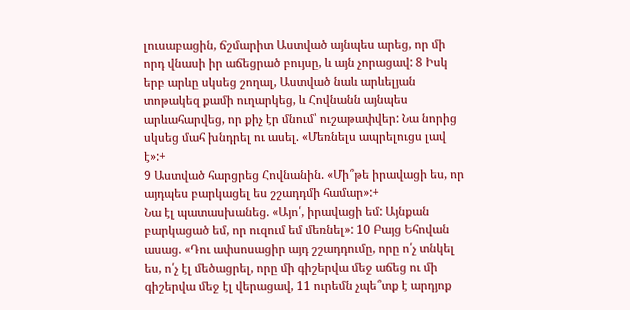լուսաբացին, ճշմարիտ Աստված այնպես արեց, որ մի որդ վնասի իր աճեցրած բույսը, և այն չորացավ: 8 Իսկ երբ արևը սկսեց շողալ, Աստված նաև արևելյան տոթակեզ քամի ուղարկեց, և Հովնանն այնպես արևահարվեց, որ քիչ էր մնում՝ ուշաթափվեր: Նա նորից սկսեց մահ խնդրել ու ասել. «Մեռնելս ապրելուցս լավ է»:+
9 Աստված հարցրեց Հովնանին. «Մի՞թե իրավացի ես, որ այդպես բարկացել ես շշադդմի համար»:+
Նա էլ պատասխանեց. «Այո՛, իրավացի եմ: Այնքան բարկացած եմ, որ ուզում եմ մեռնել»: 10 Բայց Եհովան ասաց. «Դու ափսոսացիր այդ շշադդումը, որը ո՛չ տնկել ես, ո՛չ էլ մեծացրել, որը մի գիշերվա մեջ աճեց ու մի գիշերվա մեջ էլ վերացավ, 11 ուրեմն չպե՞տք է արդյոք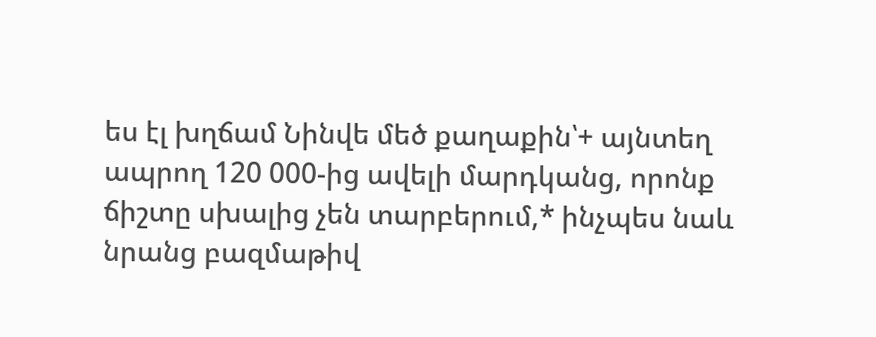ես էլ խղճամ Նինվե մեծ քաղաքին՝+ այնտեղ ապրող 120 000-ից ավելի մարդկանց, որոնք ճիշտը սխալից չեն տարբերում,* ինչպես նաև նրանց բազմաթիվ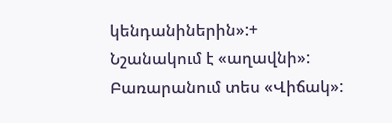կենդանիներին»:+
Նշանակում է «աղավնի»:
Բառարանում տես «Վիճակ»: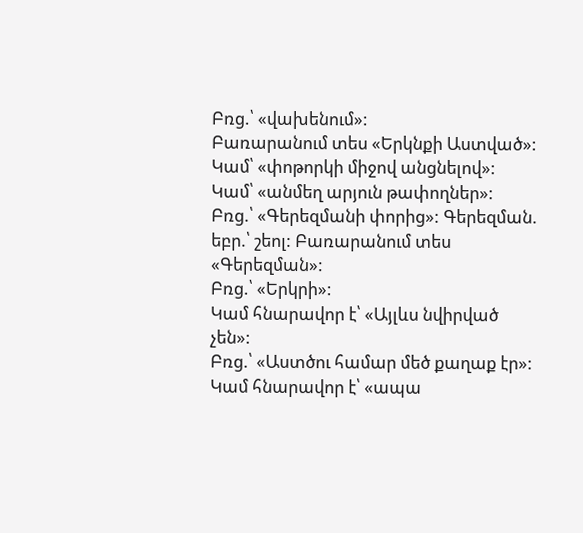Բռց.՝ «վախենում»:
Բառարանում տես «Երկնքի Աստված»:
Կամ՝ «փոթորկի միջով անցնելով»:
Կամ՝ «անմեղ արյուն թափողներ»:
Բռց.՝ «Գերեզմանի փորից»: Գերեզման. եբր.՝ շեոլ: Բառարանում տես «Գերեզման»:
Բռց.՝ «Երկրի»:
Կամ հնարավոր է՝ «Այլևս նվիրված չեն»:
Բռց.՝ «Աստծու համար մեծ քաղաք էր»:
Կամ հնարավոր է՝ «ապա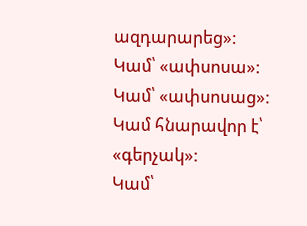ազդարարեց»:
Կամ՝ «ափսոսա»:
Կամ՝ «ափսոսաց»:
Կամ հնարավոր է՝ «գերչակ»:
Կամ՝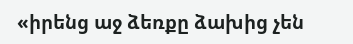«իրենց աջ ձեռքը ձախից չեն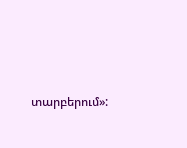տարբերում»: